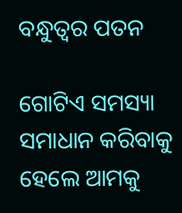ବନ୍ଧୁତ୍ୱର ପତନ

ଗୋଟିଏ ସମସ୍ୟା ସମାଧାନ କରିବାକୁ ହେଲେ ଆମକୁ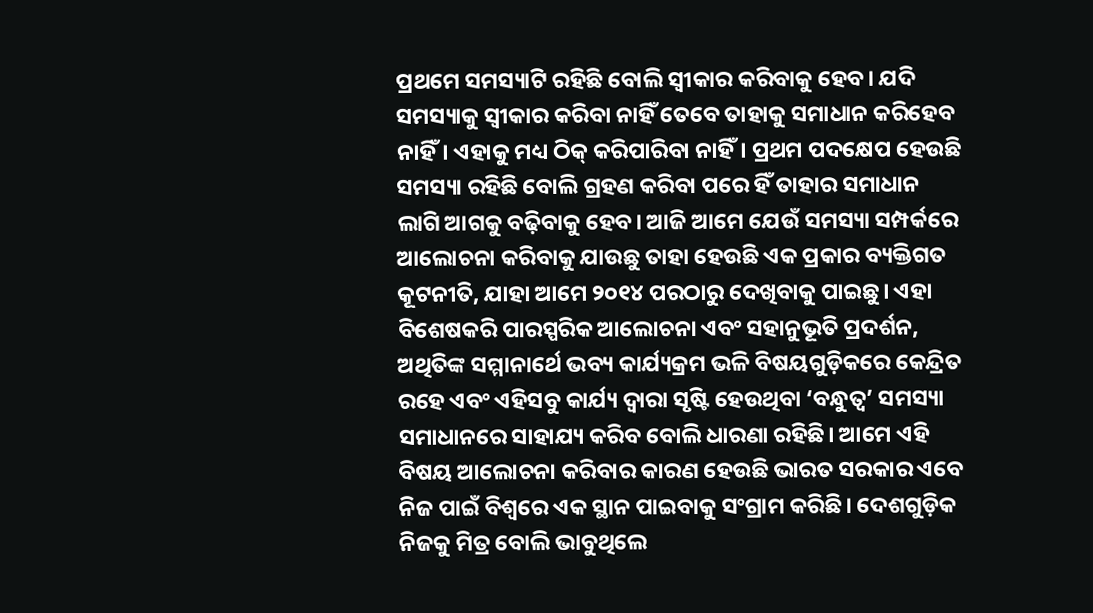ପ୍ରଥମେ ସମସ୍ୟାଟି ରହିଛି ବୋଲି ସ୍ବୀକାର କରିବାକୁ ହେବ। ଯଦି ସମସ୍ୟାକୁ ସ୍ବୀକାର କରିବା ନାହିଁ ତେବେ ତାହାକୁ ସମାଧାନ କରିହେବ ନାହିଁ। ଏହାକୁ ମଧ୍ୟ ଠିକ୍‌ କରିପାରିବା ନାହିଁ। ପ୍ରଥମ ପଦକ୍ଷେପ ହେଉଛି ସମସ୍ୟା ରହିଛି ବୋଲି ଗ୍ରହଣ କରିବା ପରେ ହିଁ ତାହାର ସମାଧାନ ଲାଗି ଆଗକୁ ବଢ଼ିବାକୁ ହେବ। ଆଜି ଆମେ ଯେଉଁ ସମସ୍ୟା ସମ୍ପର୍କରେ ଆଲୋଚନା କରିବାକୁ ଯାଉଛୁ ତାହା ହେଉଛି ଏକ ପ୍ରକାର ବ୍ୟକ୍ତିଗତ କୂଟନୀତି, ଯାହା ଆମେ ୨୦୧୪ ପରଠାରୁ ଦେଖିବାକୁ ପାଇଛୁ। ଏହା ବିଶେଷକରି ପାରସ୍ପରିକ ଆଲୋଚନା ଏବଂ ସହାନୁଭୂତି ପ୍ରଦର୍ଶନ, ଅଥିତିଙ୍କ ସମ୍ମାନାର୍ଥେ ଭବ୍ୟ କାର୍ଯ୍ୟକ୍ରମ ଭଳି ବିଷୟଗୁଡ଼ିକରେ କେନ୍ଦ୍ରିତ ରହେ ଏବଂ ଏହିସବୁ କାର୍ଯ୍ୟ ଦ୍ୱାରା ସୃଷ୍ଟି ହେଉଥିବା ‘ବନ୍ଧୁତ୍ୱ’ ସମସ୍ୟା ସମାଧାନରେ ସାହାଯ୍ୟ କରିବ ବୋଲି ଧାରଣା ରହିଛି। ଆମେ ଏହି ବିଷୟ ଆଲୋଚନା କରିବାର କାରଣ ହେଉଛି ଭାରତ ସରକାର ଏବେ ନିଜ ପାଇଁ ବିଶ୍ୱରେ ଏକ ସ୍ଥାନ ପାଇବାକୁ ସଂଗ୍ରାମ କରିଛି। ଦେଶଗୁଡ଼ିକ ନିଜକୁ ମିତ୍ର ବୋଲି ଭାବୁଥିଲେ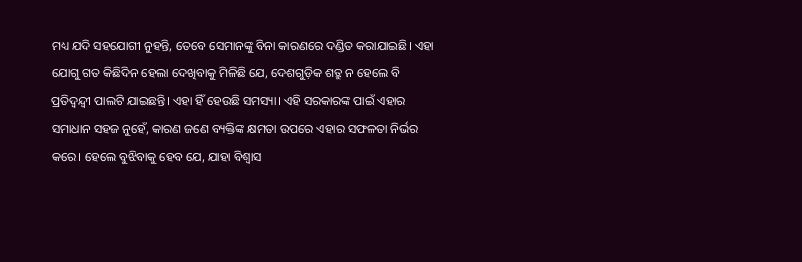ମଧ୍ୟ ଯଦି ସହଯୋଗୀ ନୁହନ୍ତି, ତେବେ ସେମାନଙ୍କୁ ବିନା କାରଣରେ ଦଣ୍ଡିତ କରାଯାଇଛି। ଏହା ଯୋଗୁ ଗତ କିଛିଦିନ ହେଲା ଦେଖିବାକୁ ମିଳିଛି ଯେ, ଦେଶଗୁଡ଼ିକ ଶତ୍ରୁ ନ ହେଲେ ବି ପ୍ରତିଦ୍ୱନ୍ଦ୍ୱୀ ପାଲଟି ଯାଇଛନ୍ତି। ଏହା ହିଁ ହେଉଛି ସମସ୍ୟା। ଏହି ସରକାରଙ୍କ ପାଇଁ ଏହାର ସମାଧାନ ସହଜ ନୁହେଁ, କାରଣ ଜଣେ ବ୍ୟକ୍ତିଙ୍କ କ୍ଷମତା ଉପରେ ଏହାର ସଫଳତା ନିର୍ଭର କରେ। ହେଲେ ବୁଝିବାକୁ ହେବ ଯେ, ଯାହା ବିଶ୍ୱାସ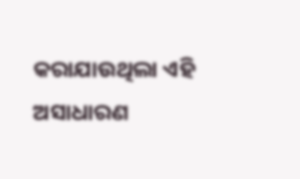କରାଯାଉଥିଲା ଏହି ଅସାଧାରଣ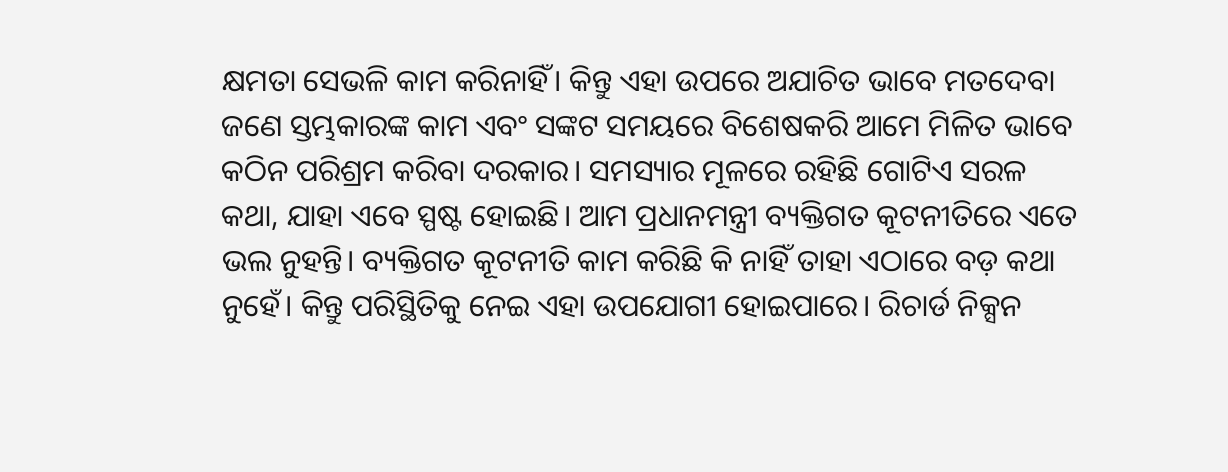କ୍ଷମତା ସେଭଳି କାମ କରିନାହିଁ। କିନ୍ତୁ ଏହା ଉପରେ ଅଯାଚିତ ଭାବେ ମତଦେବା ଜଣେ ସ୍ତମ୍ଭକାରଙ୍କ କାମ ଏବଂ ସଙ୍କଟ ସମୟରେ ବିଶେଷକରି ଆମେ ମିଳିତ ଭାବେ କଠିନ ପରିଶ୍ରମ କରିବା ଦରକାର। ସମସ୍ୟାର ମୂଳରେ ରହିଛି ଗୋଟିଏ ସରଳ କଥା, ଯାହା ଏବେ ସ୍ପଷ୍ଟ ହୋଇଛି। ଆମ ପ୍ରଧାନମନ୍ତ୍ରୀ ବ୍ୟକ୍ତିଗତ କୂଟନୀତିରେ ଏତେ ଭଲ ନୁହନ୍ତି। ବ୍ୟକ୍ତିଗତ କୂଟନୀତି କାମ କରିଛି କି ନାହିଁ ତାହା ଏଠାରେ ବଡ଼ କଥା ନୁହେଁ। କିନ୍ତୁ ପରିସ୍ଥିତିକୁ ନେଇ ଏହା ଉପଯୋଗୀ ହୋଇପାରେ। ରିଚାର୍ଡ ନିକ୍ସନ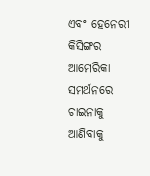ଏବଂ ହେନେରୀ କିସିଙ୍ଗର ଆମେରିକା ସମର୍ଥନରେ ଚାଇନାକୁ ଆଣିବାକୁ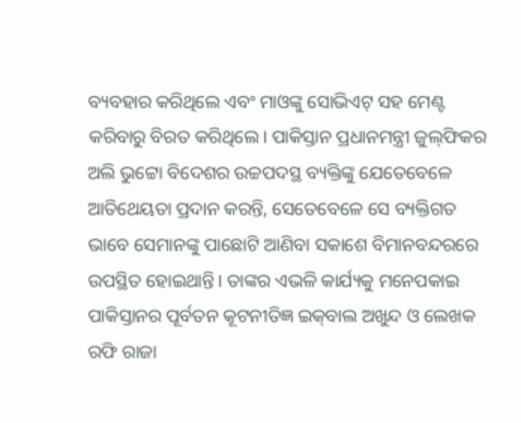ବ୍ୟବହାର କରିଥିଲେ ଏବଂ ମାଓଙ୍କୁ ସୋଭିଏଟ୍‌ ସହ ମେଣ୍ଟ କରିବାରୁ ବିରତ କରିଥିଲେ। ପାକିସ୍ତାନ ପ୍ରଧାନମନ୍ତ୍ରୀ ଜୁଲ୍‌ଫିକର ଅଲି ଭୁଟ୍ଟୋ ବିଦେଶର ଉଚ୍ଚପଦସ୍ଥ ବ୍ୟକ୍ତିଙ୍କୁ ଯେତେବେଳେ ଆତିଥେୟତା ପ୍ରଦାନ କରନ୍ତି, ସେତେବେଳେ ସେ ବ୍ୟକ୍ତିଗତ ଭାବେ ସେମାନଙ୍କୁ ପାଛୋଟି ଆଣିବା ସକାଶେ ବିମାନବନ୍ଦରରେ ଉପସ୍ଥିତ ହୋଇଥାନ୍ତି। ତାଙ୍କର ଏଭଳି କାର୍ଯ୍ୟକୁ ମନେପକାଇ ପାକିସ୍ତାନର ପୂର୍ବତନ କୂଟନୀତିଜ୍ଞ ଇକ୍‌ବାଲ ଅଖୁନ୍ଦ ଓ ଲେଖକ ରଫି ରାଜା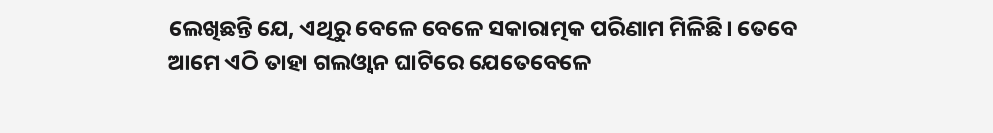ଲେଖିଛନ୍ତି ଯେ, ଏଥିରୁ ବେଳେ ବେଳେ ସକାରାତ୍ମକ ପରିଣାମ ମିଳିଛି। ତେବେ ଆମେ ଏଠି ତାହା ଗଲଓ୍ବାନ ଘାଟିରେ ଯେତେବେଳେ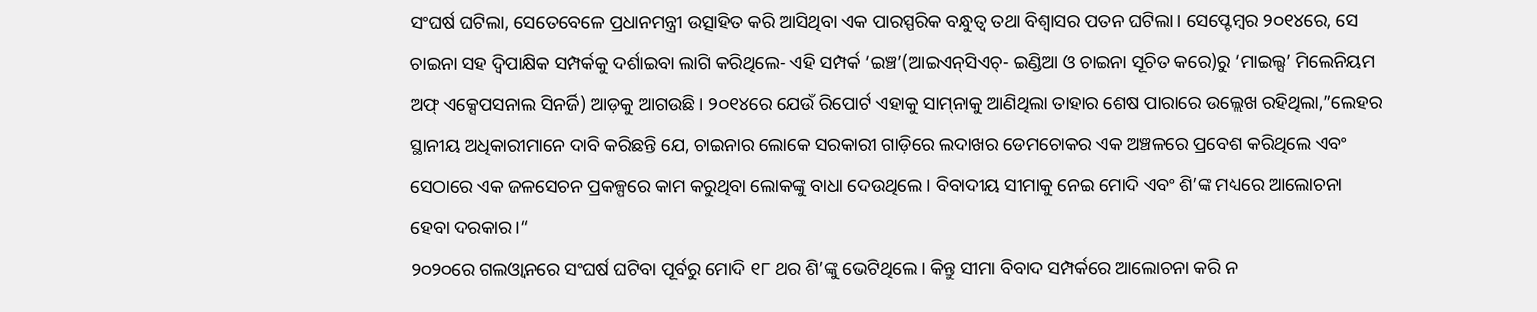ସଂଘର୍ଷ ଘଟିଲା, ସେତେବେଳେ ପ୍ରଧାନମନ୍ତ୍ରୀ ଉତ୍ସାହିତ କରି ଆସିଥିବା ଏକ ପାରସ୍ପରିକ ବନ୍ଧୁତ୍ୱ ତଥା ବିଶ୍ୱାସର ପତନ ଘଟିଲା। ସେପ୍ଟେମ୍ବର ୨୦୧୪ରେ, ସେ ଚାଇନା ସହ ଦ୍ୱିପାକ୍ଷିକ ସମ୍ପର୍କକୁ ଦର୍ଶାଇବା ଲାଗି କରିଥିଲେ- ଏହି ସମ୍ପର୍କ ‘ଇଞ୍ଚ’(ଆଇଏନ୍‌ସିଏଚ୍‌- ଇଣ୍ଡିଆ ଓ ଚାଇନା ସୂଚିତ କରେ)ରୁ ‘ମାଇଲ୍ସ’ ମିଲେନିୟମ ଅଫ୍‌ ଏକ୍ସେପସନାଲ ସିନର୍ଜି) ଆଡ଼କୁ ଆଗଉଛି। ୨୦୧୪ରେ ଯେଉଁ ରିପୋର୍ଟ ଏହାକୁ ସାମ୍‌ନାକୁ ଆଣିଥିଲା ତାହାର ଶେଷ ପାରାରେ ଉଲ୍ଲେଖ ରହିଥିଲା,”ଲେହର ସ୍ଥାନୀୟ ଅଧିକାରୀମାନେ ଦାବି କରିଛନ୍ତି ଯେ, ଚାଇନାର ଲୋକେ ସରକାରୀ ଗାଡ଼ିରେ ଲଦାଖର ଡେମଚୋକର ଏକ ଅଞ୍ଚଳରେ ପ୍ରବେଶ କରିଥିଲେ ଏବଂ ସେଠାରେ ଏକ ଜଳସେଚନ ପ୍ରକଳ୍ପରେ କାମ କରୁଥିବା ଲୋକଙ୍କୁ ବାଧା ଦେଉଥିଲେ। ବିବାଦୀୟ ସୀମାକୁ ନେଇ ମୋଦି ଏବଂ ଶି’ଙ୍କ ମଧ୍ୟରେ ଆଲୋଚନା ହେବା ଦରକାର।“
୨୦୨୦ରେ ଗଲଓ୍ବାନରେ ସଂଘର୍ଷ ଘଟିବା ପୂର୍ବରୁ ମୋଦି ୧୮ ଥର ଶି’ଙ୍କୁ ଭେଟିଥିଲେ। କିନ୍ତୁ ସୀମା ବିବାଦ ସମ୍ପର୍କରେ ଆଲୋଚନା କରି ନ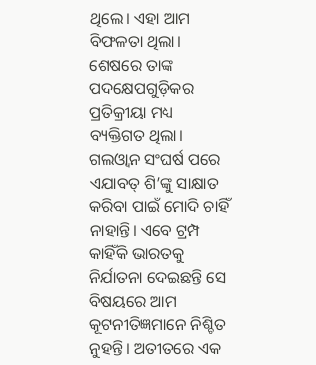ଥିଲେ। ଏହା ଆମ ବିଫଳତା ଥିଲା। ଶେଷରେ ତାଙ୍କ ପଦକ୍ଷେପଗୁଡ଼ିକର ପ୍ରତିକ୍ରୀୟା ମଧ୍ୟ ବ୍ୟକ୍ତିଗତ ଥିଲା। ଗଲଓ୍ବାନ ସଂଘର୍ଷ ପରେ ଏଯାବତ୍‌ ଶି’ଙ୍କୁ ସାକ୍ଷାତ କରିବା ପାଇଁ ମୋଦି ଚାହିଁ ନାହାନ୍ତି। ଏବେ ଟ୍ରମ୍ପ କାହିଁକି ଭାରତକୁ ନିର୍ଯାତନା ଦେଇଛନ୍ତି ସେ ବିଷୟରେ ଆମ କୂଟନୀତିଜ୍ଞମାନେ ନିଶ୍ଚିତ ନୁହନ୍ତି। ଅତୀତରେ ଏକ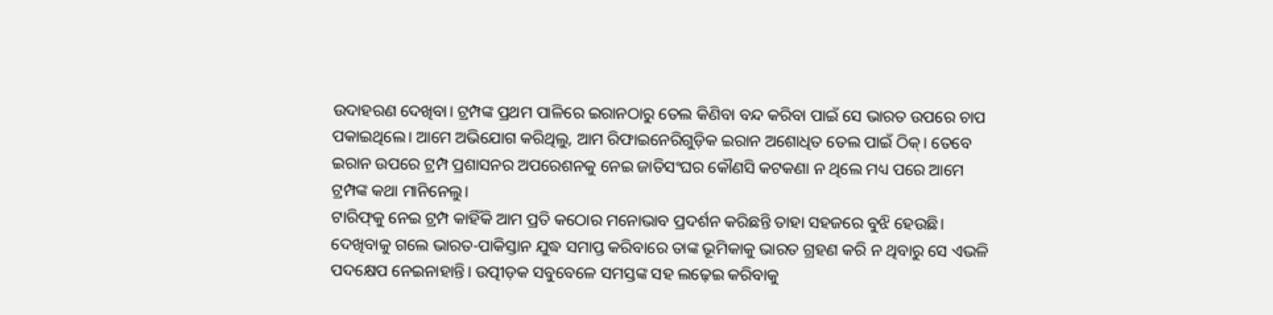ଉଦାହରଣ ଦେଖିବା। ଟ୍ରମ୍ପଙ୍କ ପ୍ରଥମ ପାଳିରେ ଇରାନଠାରୁ ତେଲ କିଣିବା ବନ୍ଦ କରିବା ପାଇଁ ସେ ଭାରତ ଉପରେ ଚାପ ପକାଇଥିଲେ। ଆମେ ଅଭିଯୋଗ କରିଥିଲୁ, ଆମ ରିଫାଇନେରିଗୁଡ଼ିକ ଇରାନ ଅଶୋଧିତ ତେଲ ପାଇଁ ଠିକ୍‌। ତେବେ ଇରାନ ଉପରେ ଟ୍ରମ୍ପ ପ୍ରଶାସନର ଅପରେଶନକୁ ନେଇ ଜାତିସଂଘର କୌଣସି କଟକଣା ନ ଥିଲେ ମଧ୍ୟ ପରେ ଆମେ ଟ୍ରମ୍ପଙ୍କ କଥା ମାନିନେଲୁ।
ଟାରିଫ୍‌କୁ ନେଇ ଟ୍ରମ୍ପ କାହିଁକି ଆମ ପ୍ରତି କଠୋର ମନୋଭାବ ପ୍ରଦର୍ଶନ କରିଛନ୍ତି ତାହା ସହଜରେ ବୁଝି ହେଉଛି। ଦେଖିବାକୁ ଗଲେ ଭାରତ-ପାକିସ୍ତାନ ଯୁଦ୍ଧ ସମାପ୍ତ କରିବାରେ ତାଙ୍କ ଭୂମିକାକୁ ଭାରତ ଗ୍ରହଣ କରି ନ ଥିବାରୁ ସେ ଏଭଳି ପଦକ୍ଷେପ ନେଇନାହାନ୍ତି। ଉତ୍ପୀଡ଼କ ସବୁବେଳେ ସମସ୍ତଙ୍କ ସହ ଲଢ଼େଇ କରିବାକୁ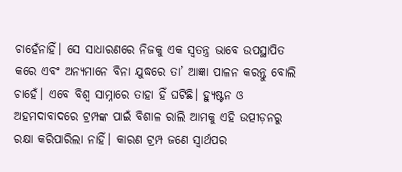ଚାହେଁନାହିଁ। ସେ ସାଧାରଣରେ ନିଜକୁ ଏକ ସ୍ବତନ୍ତ୍ର ଭାବେ ଉପସ୍ଥାପିତ କରେ ଏବଂ ଅନ୍ୟମାନେ ବିନା ଯୁଦ୍ଧରେ ତା’ ଆଜ୍ଞା ପାଳନ କରନ୍ତୁ ବୋଲି ଚାହେଁ। ଏବେ ବିଶ୍ୱ ସାମ୍ନାରେ ତାହା ହିଁ ଘଟିଛି। ହ୍ୟୁଷ୍ଟନ ଓ ଅହମଦାବାଦରେ ଟ୍ରମ୍ପଙ୍କ ପାଇଁ ବିଶାଳ ରାଲି ଆମକୁ ଏହି ଉତ୍ପୀଡ଼ନରୁ ରକ୍ଷା କରିପାରିଲା ନାହିଁ। କାରଣ ଟ୍ରମ୍ପ ଜଣେ ସ୍ବାର୍ଥପର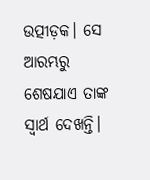ଉତ୍ପୀଡ଼କ। ସେ ଆରମ୍ଭରୁ ଶେଷଯାଏ ତାଙ୍କ ସ୍ବାର୍ଥ ଦେଖନ୍ତି।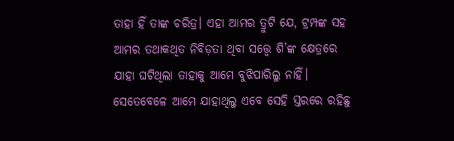ତାହା ହିଁ ତାଙ୍କ ଚରିତ୍ର। ଏହା ଆମର ତ୍ରୁଟି ଯେ, ଟ୍ରମ୍ପଙ୍କ ସହ ଆମର ତଥାକଥିତ ନିବିଡ଼ତା ଥିବା ସତ୍ତ୍ୱେ ଶି’ଙ୍କ କ୍ଷେତ୍ରରେ ଯାହା ଘଟିଥିଲା ତାହାକୁ ଆମେ ବୁଝିପାରିଲୁ ନାହିଁ। ସେତେବେଳେ ଆମେ ଯାହାଥିଲୁ ଏବେ ସେହି ସ୍ତରରେ ରହିଛୁ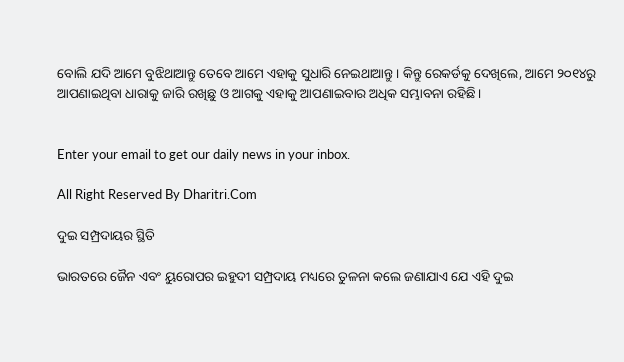ବୋଲି ଯଦି ଆମେ ବୁଝିଥାଆନ୍ତୁ ତେବେ ଆମେ ଏହାକୁ ସୁଧାରି ନେଇଥାଆନ୍ତୁ। କିନ୍ତୁ ରେକର୍ଡକୁ ଦେଖିଲେ, ଆମେ ୨୦୧୪ରୁ ଆପଣାଇଥିବା ଧାରାକୁ ଜାରି ରଖିଛୁ ଓ ଆଗକୁ ଏହାକୁ ଆପଣାଇବାର ଅଧିକ ସମ୍ଭାବନା ରହିଛି।


Enter your email to get our daily news in your inbox.

All Right Reserved By Dharitri.Com

ଦୁଇ ସମ୍ପ୍ରଦାୟର ସ୍ଥିତି

ଭାରତରେ ଜୈନ ଏବଂ ୟୁରୋପର ଇହୁଦୀ ସମ୍ପ୍ରଦାୟ ମଧ୍ୟରେ ତୁଳନା କଲେ ଜଣାଯାଏ ଯେ ଏହି ଦୁଇ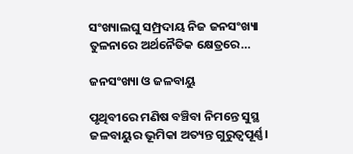ସଂଖ୍ୟାଲଘୁ ସମ୍ପ୍ରଦାୟ ନିଜ ଜନସଂଖ୍ୟା ତୁଳନାରେ ଅର୍ଥନୈତିକ କ୍ଷେତ୍ରରେ…

ଜନସଂଖ୍ୟା ଓ ଜଳବାୟୁ

ପୃଥିବୀରେ ମଣିଷ ବଞ୍ଚିବା ନିମନ୍ତେ ସୁସ୍ଥ ଜଳବାୟୁର ଭୂମିକା ଅତ୍ୟନ୍ତ ଗୁରୁତ୍ୱପୂର୍ଣ୍ଣ।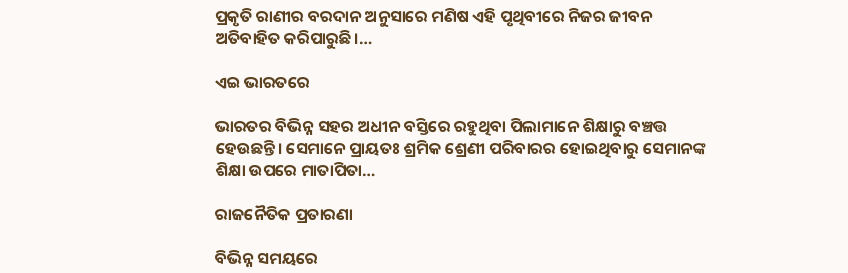ପ୍ରକୃତି ରାଣୀର ବରଦାନ ଅନୁସାରେ ମଣିଷ ଏହି ପୃଥିବୀରେ ନିଜର ଜୀବନ ଅତିବାହିତ କରିପାରୁଛି।…

ଏଇ ଭାରତରେ

ଭାରତର ବିଭିନ୍ନ ସହର ଅଧୀନ ବସ୍ତିରେ ରହୁଥିବା ପିଲାମାନେ ଶିକ୍ଷାରୁ ବଞ୍ଚତ୍ତ ହେଉଛନ୍ତି। ସେମାନେ ପ୍ରାୟତଃ ଶ୍ରମିକ ଶ୍ରେଣୀ ପରିବାରର ହୋଇଥିବାରୁ ସେମାନଙ୍କ ଶିକ୍ଷା ଉପରେ ମାତାପିତା…

ରାଜନୈତିକ ପ୍ରତାରଣା

ବିଭିନ୍ନ ସମୟରେ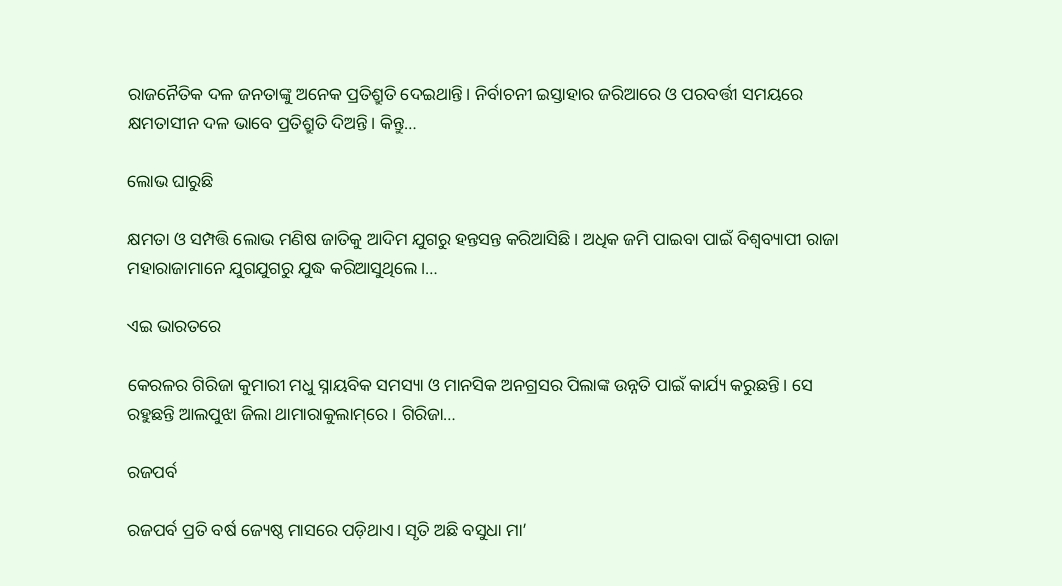ରାଜନୈତିକ ଦଳ ଜନତାଙ୍କୁ ଅନେକ ପ୍ରତିଶ୍ରୁତି ଦେଇଥାନ୍ତି। ନିର୍ବାଚନୀ ଇସ୍ତାହାର ଜରିଆରେ ଓ ପରବର୍ତ୍ତୀ ସମୟରେ କ୍ଷମତାସୀନ ଦଳ ଭାବେ ପ୍ରତିଶ୍ରୁତି ଦିଅନ୍ତି। କିନ୍ତୁ…

ଲୋଭ ଘାରୁଛି

କ୍ଷମତା ଓ ସମ୍ପତ୍ତି ଲୋଭ ମଣିଷ ଜାତିକୁ ଆଦିମ ଯୁଗରୁ ହନ୍ତସନ୍ତ କରିଆସିଛି। ଅଧିକ ଜମି ପାଇବା ପାଇଁ ବିଶ୍ୱବ୍ୟାପୀ ରାଜା ମହାରାଜାମାନେ ଯୁଗଯୁଗରୁ ଯୁଦ୍ଧ କରିଆସୁଥିଲେ।…

ଏଇ ଭାରତରେ

କେରଳର ଗିରିଜା କୁମାରୀ ମଧୁ ସ୍ନାୟବିକ ସମସ୍ୟା ଓ ମାନସିକ ଅନଗ୍ରସର ପିଲାଙ୍କ ଉନ୍ନତି ପାଇଁ କାର୍ଯ୍ୟ କରୁଛନ୍ତି। ସେ ରହୁଛନ୍ତି ଆଲପୁଝା ଜିଲା ଥାମାରାକୁଲାମ୍‌ରେ। ଗିରିଜା…

ରଜପର୍ବ

ରଜପର୍ବ ପ୍ରତି ବର୍ଷ ଜ୍ୟେଷ୍ଠ ମାସରେ ପଡ଼ିଥାଏ। ସୃତି ଅଛି ବସୁଧା ମା’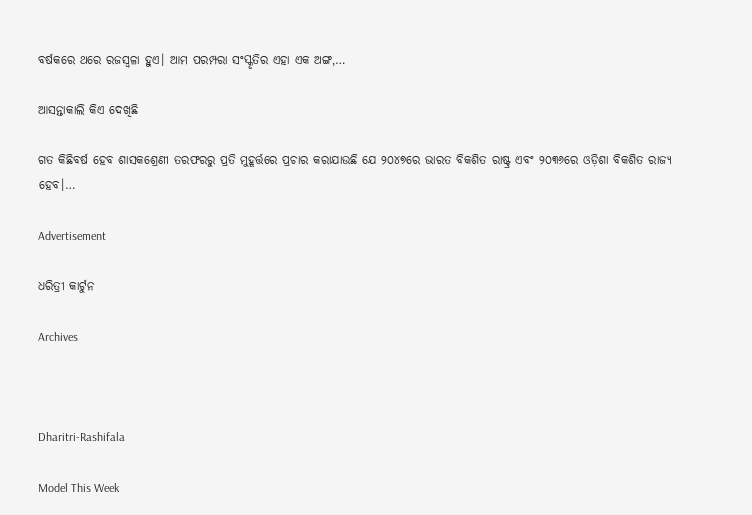ବର୍ଷକରେ ଥରେ ରଜସ୍ବଳା ହୁଏ। ଆମ ପରମ୍ପରା ସଂସ୍କୃତିର ଏହା ଏକ ଅଙ୍ଗ,…

ଆସନ୍ତାକାଲି କିଏ ଦେଖିଛି

ଗତ କିଛିବର୍ଷ ହେବ ଶାସକଶ୍ରେଣୀ ତରଫରରୁ ପ୍ରତି ମୁହୂର୍ତ୍ତରେ ପ୍ରଚାର କରାଯାଉଛି ଯେ ୨୦୪୭ରେ ଭାରତ ବିକଶିତ ରାଷ୍ଟ୍ର ଏବଂ ୨୦୩୬ରେ ଓଡ଼ିଶା ବିକଶିତ ରାଜ୍ୟ ହେବ।…

Advertisement

ଧରିତ୍ରୀ କାର୍ଟୁନ

Archives



Dharitri-Rashifala

Model This Week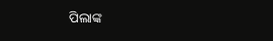ପିଲାଙ୍କ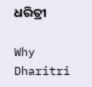ଧରିତ୍ରୀ

Why Dharitri